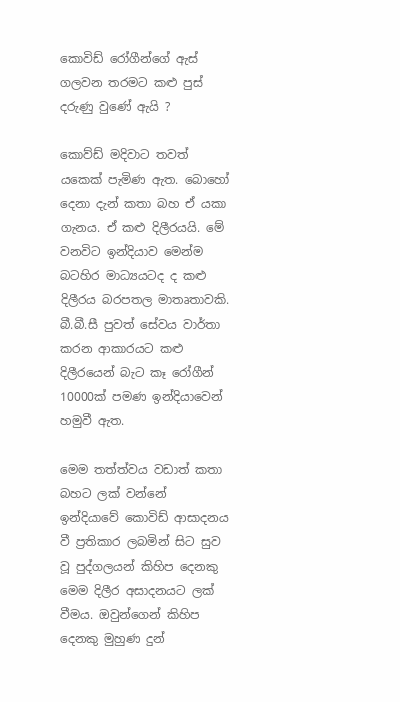කොවිඩ් රෝගීන්ගේ ඇස් ගලවන තරමට කළු පුස් දරුණු වුණේ ඇයි ?

කොව්ඩ් මදිවාට තවත් යකෙක් පැමිණ ඇත. බොහෝ දෙනා දැන් කතා බහ ඒ යකා ගැනය. ඒ කළු දිලීරයයි. මේ වනවිට ඉන්දියාව මෙන්ම බටහිර මාධ්‍යයටද ද කළු දිලීරය බරපතල මාතෘතාවකි. බී.බී.සී පුවත් සේවය වාර්තා කරන ආකාරයට කළු දිලීරයෙන් බැට කෑ රෝගීන් 10000ක් පමණ ඉන්දියාවෙන් හමුවී ඇත.

මෙම තත්ත්වය වඩාත් කතා බහට ලක් වන්නේ ඉන්දියාවේ කොවිඩ් ආසාදනය වී ප්‍රතිකාර ලබමින් සිට සුව වූ පුද්ගලයන් කිහිප දෙනකු මෙම දිලීර අසාදනයට ලක් වීමය. ඔවුන්ගෙන් කිහිප දෙනකු මුහුණ දුන්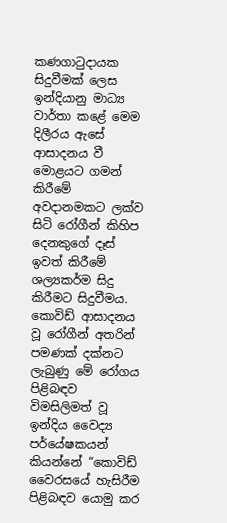කණගාටුදායක සිදුවීමක් ලෙස ඉන්දියානු මාධ්‍ය වාර්තා කළේ මෙම දිලීරය ඇසේ ආසාදනය වී මොළයට ගමන් කිරීමේ අවදානමකට ලක්ව සිටි රෝගීන් කිහිප දෙනකුගේ දෑස් ඉවත් කිරීමේ ශල්‍යකර්ම සිදු කිරීමට සිදුවීමය. කොවිඩ් ආසාදනය වූ රෝගීන් අතරින් පමණක් දක්නට ලැබුණු මේ රෝගය පිළිබඳව විමසිලිමත් වූ ඉන්දිය වෛද්‍ය පර්යේෂකයන් කියන්නේ “කොවිඩ් වෛරසයේ හැසිරීම පිළිබඳව යොමු කර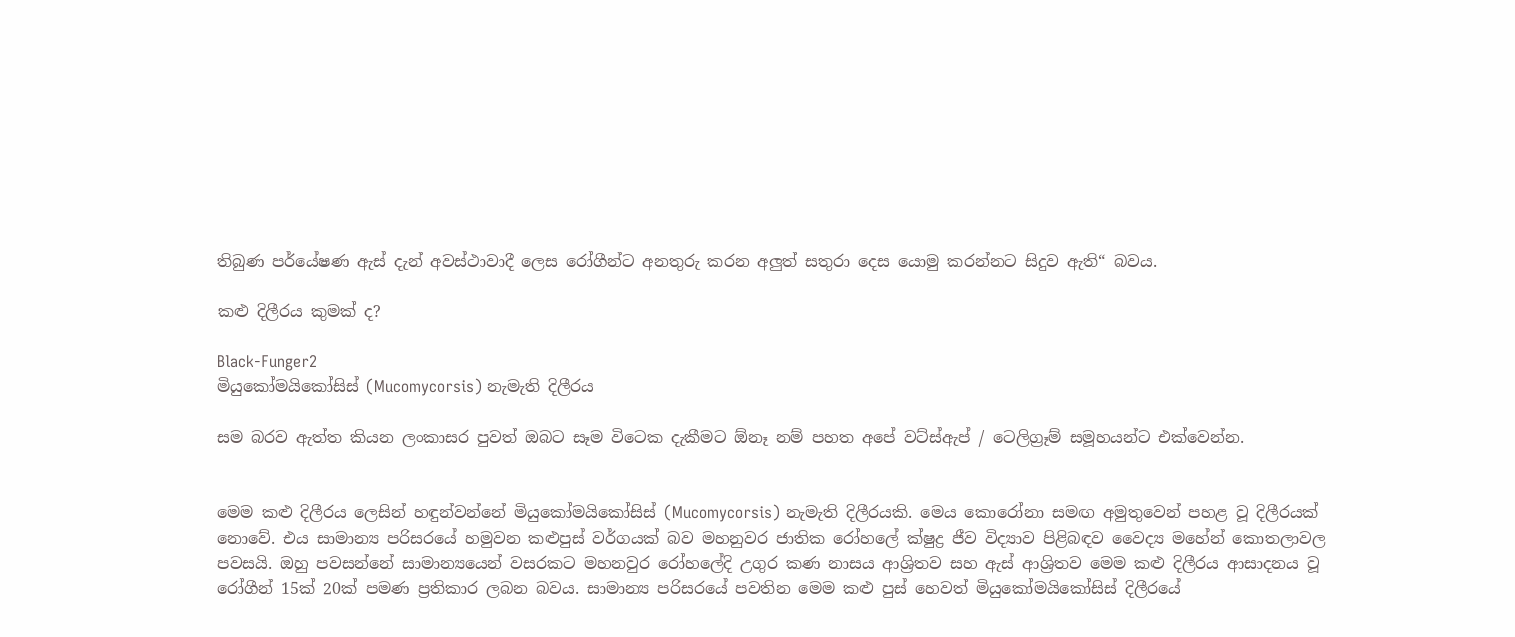තිබුණ පර්යේෂණ ඇස් දැන් අවස්ථාවාදී ලෙස රෝගීන්ට අනතුරු කරන අලුත් සතුරා දෙස යොමු කරන්නට සිදුව ඇති“ බවය.

කළු දිලීරය කුමක් ද?

Black-Funger2
මියුකෝමයිකෝසිස් (Mucomycorsis) නැමැති දිලීරය

සම බරව ඇත්ත කියන ලංකාසර පුවත් ඔබට සෑම විටෙක දැකීමට ඕනෑ නම් පහත අපේ වට්ස්ඇප් / ටෙලිග්‍රෑම් සමූහයන්ට එක්වෙන්න.


මෙම කළු දිලීරය ලෙසින් හඳුන්වන්නේ මියුකෝමයිකෝසිස් (Mucomycorsis) නැමැති දිලීරයකි. මෙය කොරෝනා සමඟ අමුතුවෙන් පහළ වූ දිලීරයක් නොවේ. එය සාමාන්‍ය පරිසරයේ හමුවන කළුපුස් වර්ගයක් බව මහනුවර ජාතික රෝහලේ ක්ෂුද්‍ර ජීව විද්‍යාව පිළිබඳව වෛද්‍ය මහේන් කොතලාවල පවසයි. ඔහු පවසන්නේ සාමාන්‍යයෙන් වසරකට මහනවුර රෝහලේදි උගුර කණ නාසය ආශ්‍රිතව සහ ඇස් ආශ්‍රිතව මෙම කළු දිලීරය ආසාදනය වූ රෝගීන් 15ක් 20ක් පමණ ප්‍රතිකාර ලබන බවය. සාමාන්‍ය පරිසරයේ පවතින මෙම කළු පුස් හෙවත් මියුකෝමයිකෝසිස් දිලීරයේ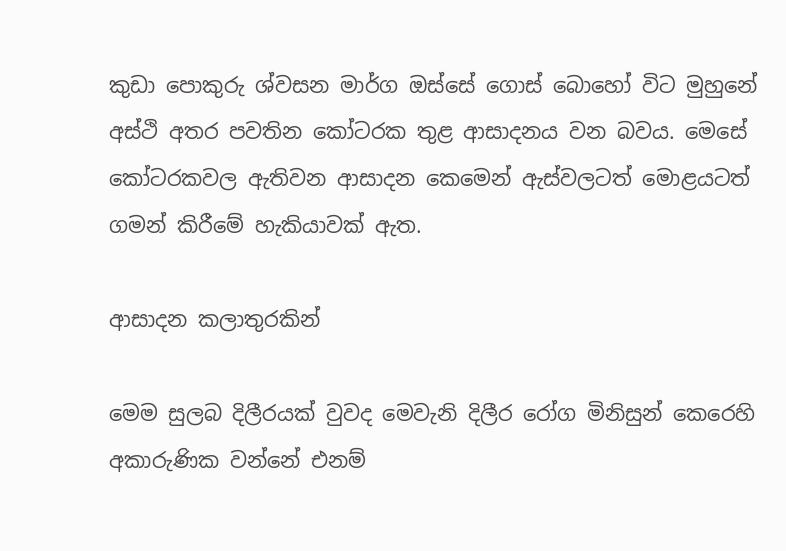කුඩා පොකුරු ශ්වසන මාර්ග ඔස්සේ ගොස් බොහෝ විට මුහුනේ අස්ථි අතර පවතින කෝටරක තුළ ආසාදනය වන බවය. මෙසේ කෝටරකවල ඇතිවන ආසාදන කෙමෙන් ඇස්වලටත් මොළයටත් ගමන් කිරීමේ හැකියාවක් ඇත.

ආසාදන කලාතුරකින්

මෙම සුලබ දිලීරයක් වුවද මෙවැනි දිලීර රෝග මිනිසුන් කෙරෙහි අකාරුණික වන්නේ එනම්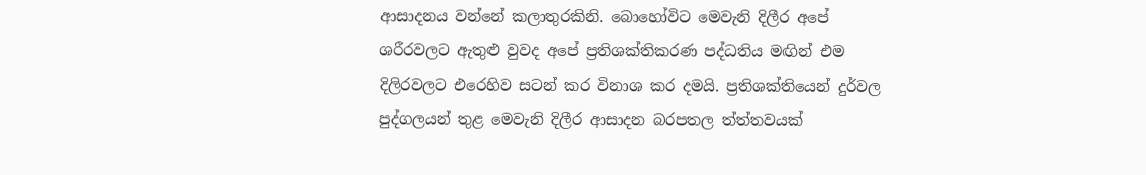ආසාදනය වන්නේ කලාතුරකිනි. බොහෝවිට මෙවැනි දිලීර අපේ ශරීරවලට ඇතුළු වුවද අපේ ප්‍රතිශක්තිකරණ පද්ධතිය මඟින් එම දිලිරවලට එරෙහිව සටන් කර විනාශ කර දමයි. ප්‍රතිශක්තියෙන් දුර්වල පුද්ගලයන් තුළ මෙවැනි දිලීර ආසාදන බරපතල ත්ත්තවයක්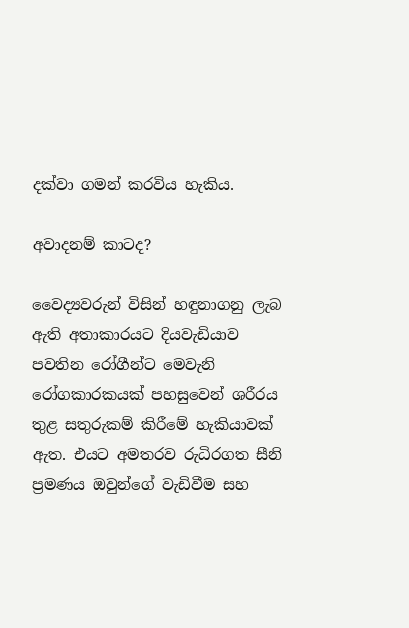දක්වා ගමන් කරවිය හැකිය.

අවාදනම් කාටද?

වෛද්‍යවරුන් විසින් හඳුනාගනු ලැබ ඇති අතාකාරයට දියවැඩියාව පවතින රෝගීන්ට මෙවැනි රෝගකාරකයක් පහසුවෙන් ශරීරය තුළ සතුරුකම් කිරීමේ හැකියාවක් ඇත. එයට අමතරව රුධිරගත සීනි ප්‍රමණය ඔවුන්ගේ වැඩිවීම සහ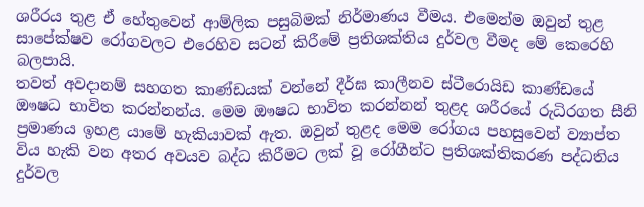ශරීරය තුළ ඒ හේතුවෙන් ආම්ලික පසුබිමක් නිර්මාණය වීමය. එමෙන්ම ඔවුන් තුළ සාපේක්ෂව රෝගවලට එරෙහිව සටන් කිරීමේ ප්‍රතිශක්තිය දුර්වල වීමද මේ කෙරෙහි බලපායි.
තවත් අවදානම් සහගත කාණ්ඩයක් වන්නේ දීර්ඝ කාලීනව ස්ටීරොයිඩ කාණ්ඩයේ ඖෂධ භාවිත කරන්නන්ය. මෙම ඖෂධ භාවිත කරන්නන් තුළද ශරීරයේ රුධිරගත සීනි ප්‍රමාණය ඉහළ යාමේ හැකියාවක් ඇත. ඔවුන් තුළද මෙම රෝගය පහසුවෙන් ව්‍යාප්ත විය හැකි වන අතර අවයව බද්ධ කිරීමට ලක් වූ රෝගීන්ට ප්‍රතිශක්තිකරණ පද්ධතිය දුර්වල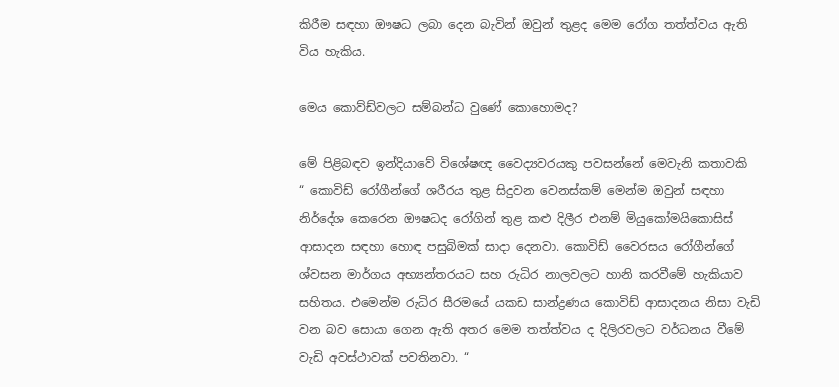කිරීම සඳහා ඖෂධ ලබා දෙන බැවින් ඔවුන් තුළද මෙම රෝග තත්ත්වය ඇති විය හැකිය.

මෙය කොව්ඩ්වලට සම්බන්ධ වුණේ කොහොමද?

මේ පිළිබඳව ඉන්දියාවේ විශේෂඥ වෛද්‍යවරයකු පවසන්නේ මෙවැනි කතාවකි
“ කොවිඩ් රෝගීන්ගේ ශරීරය තුළ සිදුවන වෙනස්කම් මෙන්ම ඔවුන් සඳහා නිර්දේශ කෙරෙන ඖෂධද රෝගින් තුළ කළු දිලීර එනම් මියුකෝමයිකොසිස් ආසාදන සඳහා හොඳ පසුබිමක් සාදා දෙනවා. කොවිඩ් වෛරසය රෝගීන්ගේ ශ්වසන මාර්ගය අභ්‍යන්තරයට සහ රුධිර නාලවලට හානි කරවීමේ හැකියාව සහිතය. එමෙන්ම රුධිර සීරමයේ යකඩ සාන්ද්‍රණය කොවිඩ් ආසාදනය නිසා වැඩි වන බව සොයා ගෙන ඇති අතර මෙම තත්ත්වය ද දිලිරවලට වර්ධනය වීමේ වැඩි අවස්ථාවක් පවතිනවා. “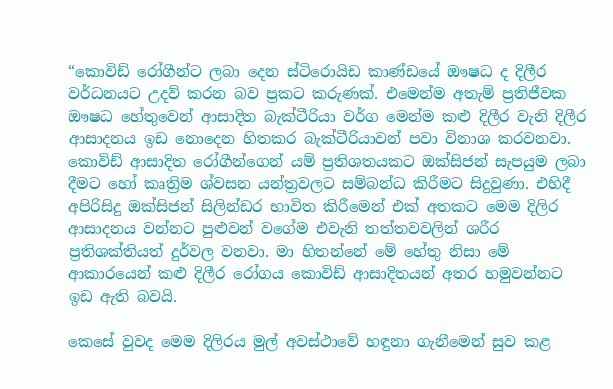“කොවිඩ් රෝගීන්ට ලබා දෙන ස්ටිරොයිඩ කාණ්ඩයේ ඖෂධ ද දිලීර වර්ධනයට උදව් කරන බව ප්‍රකට කරුණක්. එමෙන්ම අතැම් ප්‍රතිජීවක ඖෂධ හේතුවෙන් ආසාදිත බැක්ටීරියා වර්ග මෙන්ම කළු දිලීර වැනි දිලීර ආසාදනය ඉඩ නොදෙන හිතකර බැක්ටීරියාවන් පවා විනාශ කරවනවා. කොවිඩ් ආසාදිත රෝගීන්ගෙන් යම් ප්‍රතිශතයකට ඔක්සිජන් සැපයුම ලබා දීමට හෝ කෘත්‍රිම ශ්වසන යන්ත්‍රවලට සම්බන්ධ කිරීමට සිදුවුණා. එහිදී අපිරිසිදු ඔක්සිජන් සිලින්ඩර භාවිත කිරීමෙන් එක් අතකට මෙම දිලිර ආසාදනය වන්නට පුළුවන් වගේම එවැනි තත්තවවලින් ශරීර ප්‍රතිශක්තියත් දුර්වල වනවා. මා හිතන්නේ මේ හේතු නිසා මේ ආකාරයෙන් කළු දිලීර රෝගය කොවිඩ් ආසාදිතයන් අතර හමුවන්නට ඉඩ ඇති බවයි.

කෙසේ වුවද මෙම දිලිරය මුල් අවස්ථාවේ හඳුනා ගැනීමෙන් සුව කළ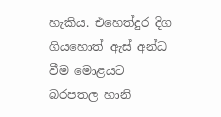හැකිය. එහෙත්දුර දිග ගියහොත් ඇස් අන්ධ වීම මොළයට බරපතල හානි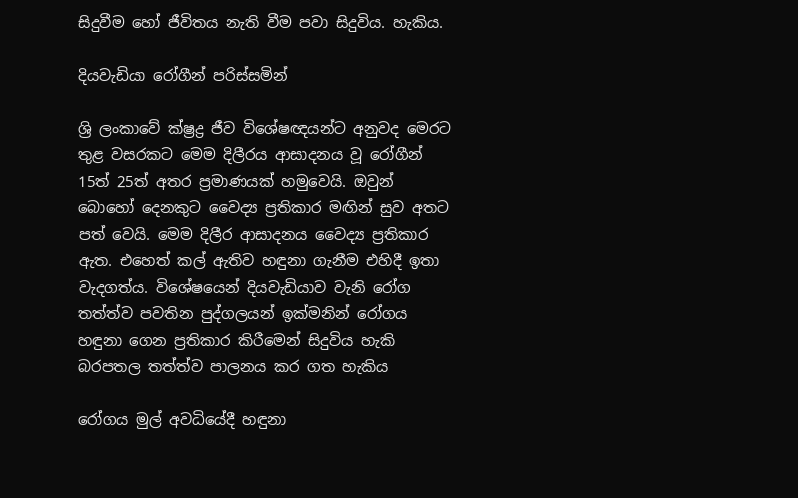සිදුවීම හෝ ජීවිතය නැති වීම පවා සිදුවිය. හැකිය.

දියවැඩියා රෝගීන් පරිස්සමින්

ශ්‍රි ලංකාවේ ක්ෂ්‍රද්‍ර ජීව විශේෂඥයන්ට අනුවද මෙරට තුළ වසරකට මෙම දිලීරය ආසාදනය වූ රෝගීන් 15ත් 25ත් අතර ප්‍රමාණයක් හමුවෙයි. ඔවුන් බොහෝ දෙනකුට වෛද්‍ය ප්‍රතිකාර මඟින් සුව අතට පත් වෙයි. මෙම දිලීර ආසාදනය වෛද්‍ය ප්‍රතිකාර ඇත. එහෙත් කල් ඇතිව හඳුනා ගැනීම එහිදී ඉතා වැදගත්ය. විශේෂයෙන් දියවැඩියාව වැනි රෝග තත්ත්ව පවතින පුද්ගලයන් ඉක්මනින් රෝගය හඳුනා ගෙන ප්‍රතිකාර කිරීමෙන් සිදුවිය හැකි බරපතල තත්ත්ව පාලනය කර ගත හැකිය

රෝගය මුල් අවධියේදී හඳුනා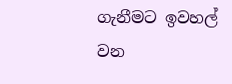ගැනීමට ඉවහල් වන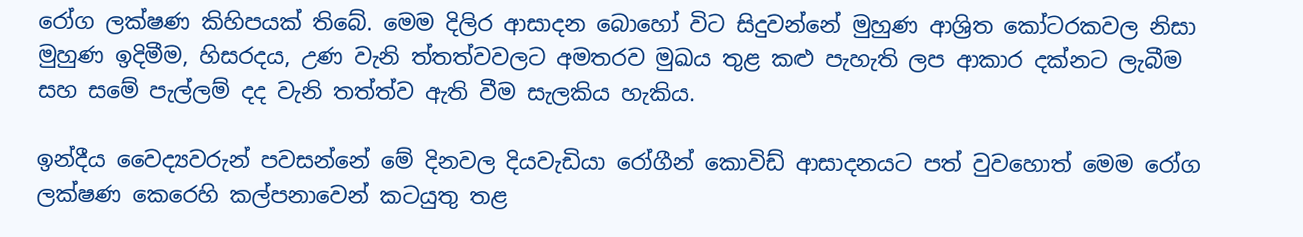රෝග ලක්ෂණ කිහිපයක් තිබේ. මෙම දිලිර ආසාදන බොහෝ විට සිදුවන්නේ මුහුණ ආශ්‍රිත කෝටරකවල නිසා මුහුණ ඉදිමීම, හිසරදය, උණ වැනි ත්තත්වවලට අමතරව මුඛය තුළ කළු පැහැති ලප ආකාර දක්නට ලැබීම සහ සමේ පැල්ලම් දද වැනි තත්ත්ව ඇති වීම සැලකිය හැකිය.

ඉන්දීය වෛද්‍යවරුන් පවසන්නේ මේ දිනවල දියවැඩියා රෝගීන් කොවිඩ් ආසාදනයට පත් වුවහොත් මෙම රෝග ලක්ෂණ කෙරෙහි කල්පනාවෙන් කටයුතු තළ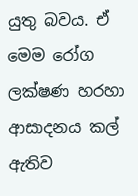යුතු බවය. ඒ මෙම රෝග ලක්ෂණ හරහා ආසාදනය කල් ඇතිව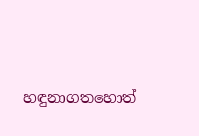හඳුනාගතහොත්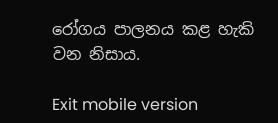රෝගය පාලනය කළ හැකි වන නිසාය.

Exit mobile version